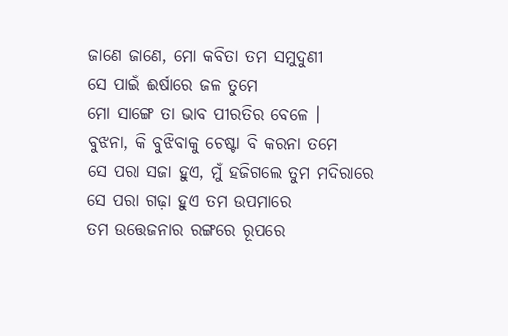ଜାଣେ ଜାଣେ, ମୋ କବିତା ତମ ସମୁଦୁଣୀ
ସେ ପାଇଁ ଈର୍ଷାରେ ଜଳ ତୁମେ
ମୋ ସାଙ୍ଗେ ତା ଭାବ ପୀରତିର ବେଳେ ।
ବୁଝନା, କି ବୁଝିବାକୁ ଚେଷ୍ଟା ବି କରନା ତମେ
ସେ ପରା ସଜା ହୁଏ, ମୁଁ ହଜିଗଲେ ତୁମ ମଦିରାରେ
ସେ ପରା ଗଢ଼ା ହୁଏ ତମ ଉପମାରେ
ତମ ଉତ୍ତେଜନାର ରଙ୍ଗରେ ରୂପରେ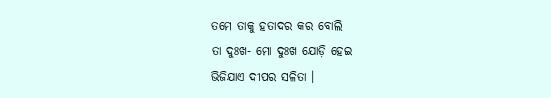ତମେ ତାକୁ ହତାଦର କର ବୋଲି
ତା ଦୁଃଖ- ମୋ ଦୁଃଖ ଯୋଡ଼ି ହେଇ
ଭିଜିଯାଏ ଦୀପର ସଳିତା ।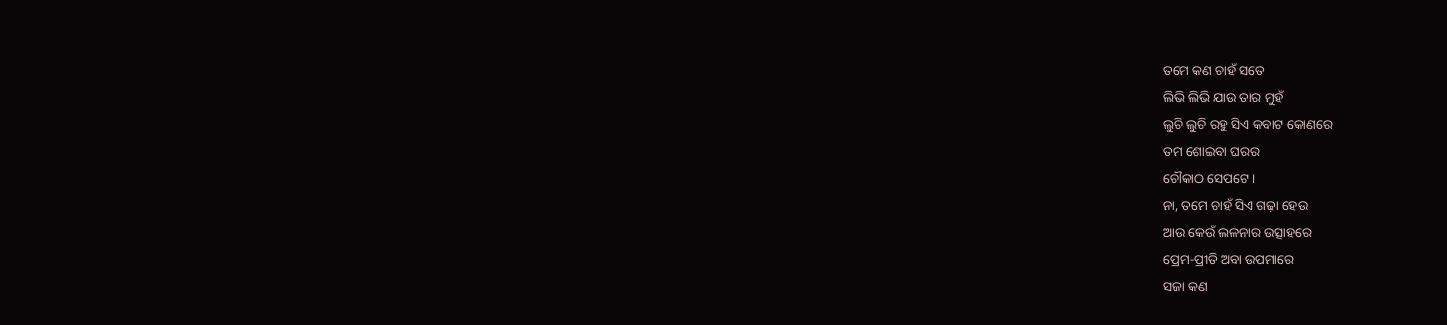ତମେ କଣ ଚାହଁ ସତେ
ଲିଭି ଲିଭି ଯାଉ ତାର ମୁହଁ
ଲୁଚି ଲୁଚି ରହୁ ସିଏ କବାଟ କୋଣରେ
ତମ ଶୋଇବା ଘରର
ଚୌକାଠ ସେପଟେ ।
ନା, ତମେ ଚାହଁ ସିଏ ଗଢ଼ା ହେଉ
ଆଉ କେଉଁ ଲଳନାର ଉତ୍ସାହରେ
ପ୍ରେମ-ପ୍ରୀତି ଅବା ଉପମାରେ
ସଜା କଣ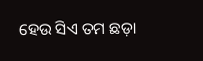ହେଉ ସିଏ ତମ ଛଡ଼ା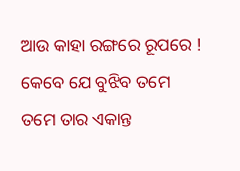ଆଉ କାହା ରଙ୍ଗରେ ରୂପରେ !
କେବେ ଯେ ବୁଝିବ ତମେ
ତମେ ତାର ଏକାନ୍ତ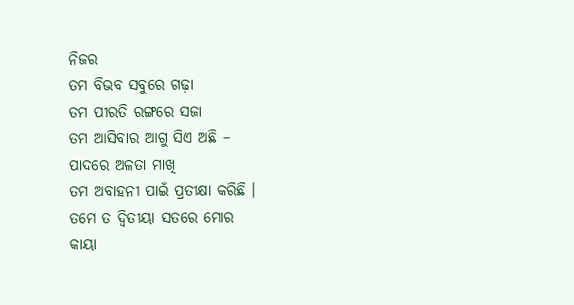ନିଜର
ତମ ବିଭବ ସବୁରେ ଗଢ଼ା
ତମ ପୀରତି ରଙ୍ଗରେ ସଜା
ତମ ଆସିବାର ଆଗୁ ସିଏ ଅଛି –
ପାଦରେ ଅଳତା ମାଖି
ତମ ଅବାହନୀ ପାଇଁ ପ୍ରତୀକ୍ଷା କରିଛି ।
ତମେ ତ ଦ୍ଵିତୀୟା ସତରେ ମୋର
କାୟା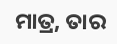ମାତ୍ର, ତାର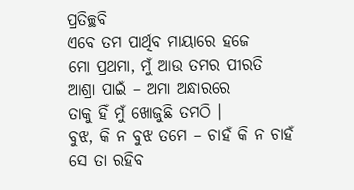ପ୍ରତିଚ୍ଛବି
ଏବେ ତମ ପାର୍ଥିବ ମାୟାରେ ହଜେ
ମୋ ପ୍ରଥମା, ମୁଁ ଆଉ ତମର ପୀରତି
ଆଶ୍ରା ପାଇଁ – ଅମା ଅନ୍ଧାରରେ
ତାକୁ ହିଁ ମୁଁ ଖୋଜୁଛି ତମଠି ।
ବୁଝ, କି ନ ବୁଝ ତମେ – ଚାହଁ କି ନ ଚାହଁ
ସେ ତା ରହିବ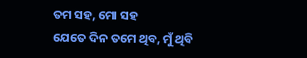ତମ ସହ, ମୋ ସହ
ଯେତେ ଦିନ ତମେ ଥିବ, ମୁଁ ଥିବି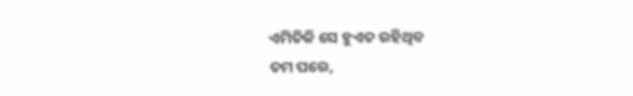ଏମିତିକି ସେ ହୁଏତ ରହିଥିବ
ତମ ପରେ,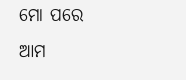ମୋ ପରେ
ଆମ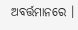ଅବର୍ତ୍ତମାନରେ ।